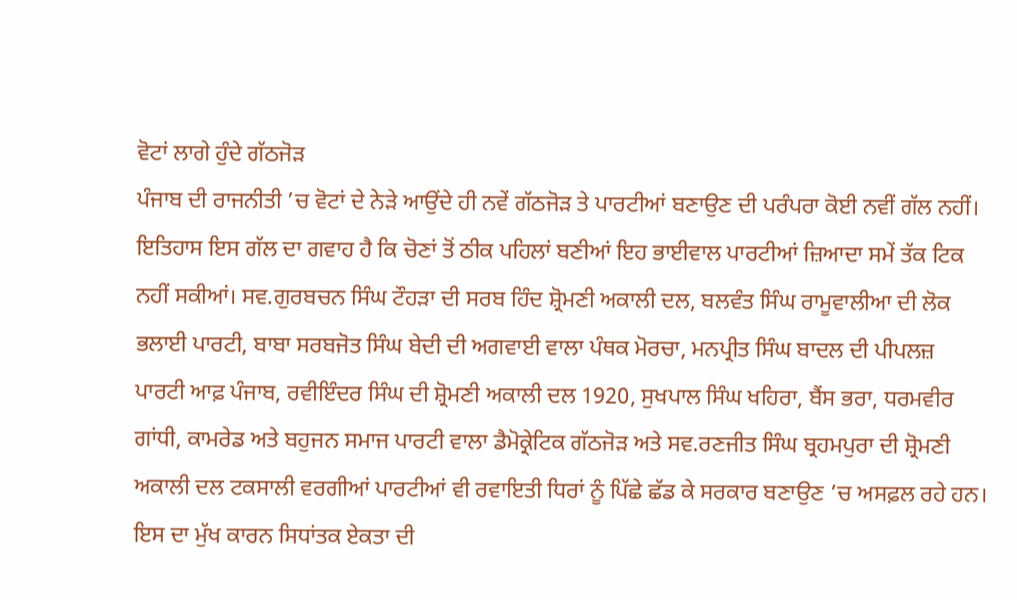ਵੋਟਾਂ ਲਾਗੇ ਹੁੰਦੇ ਗੱਠਜੋੜ
ਪੰਜਾਬ ਦੀ ਰਾਜਨੀਤੀ ’ਚ ਵੋਟਾਂ ਦੇ ਨੇੜੇ ਆਉਂਦੇ ਹੀ ਨਵੇਂ ਗੱਠਜੋੜ ਤੇ ਪਾਰਟੀਆਂ ਬਣਾਉਣ ਦੀ ਪਰੰਪਰਾ ਕੋਈ ਨਵੀਂ ਗੱਲ ਨਹੀਂ। ਇਤਿਹਾਸ ਇਸ ਗੱਲ ਦਾ ਗਵਾਹ ਹੈ ਕਿ ਚੋਣਾਂ ਤੋਂ ਠੀਕ ਪਹਿਲਾਂ ਬਣੀਆਂ ਇਹ ਭਾਈਵਾਲ ਪਾਰਟੀਆਂ ਜ਼ਿਆਦਾ ਸਮੇਂ ਤੱਕ ਟਿਕ ਨਹੀਂ ਸਕੀਆਂ। ਸਵ.ਗੁਰਬਚਨ ਸਿੰਘ ਟੌਹੜਾ ਦੀ ਸਰਬ ਹਿੰਦ ਸ਼੍ਰੋਮਣੀ ਅਕਾਲੀ ਦਲ, ਬਲਵੰਤ ਸਿੰਘ ਰਾਮੂਵਾਲੀਆ ਦੀ ਲੋਕ ਭਲਾਈ ਪਾਰਟੀ, ਬਾਬਾ ਸਰਬਜੋਤ ਸਿੰਘ ਬੇਦੀ ਦੀ ਅਗਵਾਈ ਵਾਲਾ ਪੰਥਕ ਮੋਰਚਾ, ਮਨਪ੍ਰੀਤ ਸਿੰਘ ਬਾਦਲ ਦੀ ਪੀਪਲਜ਼ ਪਾਰਟੀ ਆਫ਼ ਪੰਜਾਬ, ਰਵੀਇੰਦਰ ਸਿੰਘ ਦੀ ਸ਼੍ਰੋਮਣੀ ਅਕਾਲੀ ਦਲ 1920, ਸੁਖਪਾਲ ਸਿੰਘ ਖਹਿਰਾ, ਬੈਂਸ ਭਰਾ, ਧਰਮਵੀਰ ਗਾਂਧੀ, ਕਾਮਰੇਡ ਅਤੇ ਬਹੁਜਨ ਸਮਾਜ ਪਾਰਟੀ ਵਾਲਾ ਡੈਮੋਕ੍ਰੇਟਿਕ ਗੱਠਜੋੜ ਅਤੇ ਸਵ.ਰਣਜੀਤ ਸਿੰਘ ਬ੍ਰਹਮਪੁਰਾ ਦੀ ਸ਼੍ਰੋਮਣੀ ਅਕਾਲੀ ਦਲ ਟਕਸਾਲੀ ਵਰਗੀਆਂ ਪਾਰਟੀਆਂ ਵੀ ਰਵਾਇਤੀ ਧਿਰਾਂ ਨੂੰ ਪਿੱਛੇ ਛੱਡ ਕੇ ਸਰਕਾਰ ਬਣਾਉਣ ’ਚ ਅਸਫ਼ਲ ਰਹੇ ਹਨ।
ਇਸ ਦਾ ਮੁੱਖ ਕਾਰਨ ਸਿਧਾਂਤਕ ਏਕਤਾ ਦੀ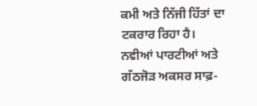ਕਮੀ ਅਤੇ ਨਿੱਜੀ ਹਿੱਤਾਂ ਦਾ ਟਕਰਾਰ ਰਿਹਾ ਹੈ। ਨਵੀਆਂ ਪਾਰਟੀਆਂ ਅਤੇ ਗੱਠਜੋੜ ਅਕਸਰ ਸਾਫ਼-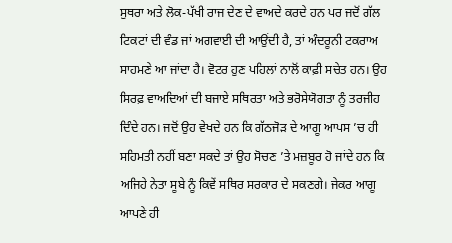ਸੁਥਰਾ ਅਤੇ ਲੋਕ-ਪੱਖੀ ਰਾਜ ਦੇਣ ਦੇ ਵਾਅਦੇ ਕਰਦੇ ਹਨ ਪਰ ਜਦੋਂ ਗੱਲ ਟਿਕਟਾਂ ਦੀ ਵੰਡ ਜਾਂ ਅਗਵਾਈ ਦੀ ਆਉਂਦੀ ਹੈ, ਤਾਂ ਅੰਦਰੂਨੀ ਟਕਰਾਅ ਸਾਹਮਣੇ ਆ ਜਾਂਦਾ ਹੈ। ਵੋਟਰ ਹੁਣ ਪਹਿਲਾਂ ਨਾਲੋਂ ਕਾਫ਼ੀ ਸਚੇਤ ਹਨ। ਉਹ ਸਿਰਫ਼ ਵਾਅਦਿਆਂ ਦੀ ਬਜਾਏ ਸਥਿਰਤਾ ਅਤੇ ਭਰੋਸੇਯੋਗਤਾ ਨੂੰ ਤਰਜੀਹ ਦਿੰਦੇ ਹਨ। ਜਦੋਂ ਉਹ ਵੇਖਦੇ ਹਨ ਕਿ ਗੱਠਜੋੜ ਦੇ ਆਗੂ ਆਪਸ ’ਚ ਹੀ ਸਹਿਮਤੀ ਨਹੀਂ ਬਣਾ ਸਕਦੇ ਤਾਂ ਉਹ ਸੋਚਣ ’ਤੇ ਮਜ਼ਬੂਰ ਹੋ ਜਾਂਦੇ ਹਨ ਕਿ ਅਜਿਹੇ ਨੇਤਾ ਸੂਬੇ ਨੂੰ ਕਿਵੇਂ ਸਥਿਰ ਸਰਕਾਰ ਦੇ ਸਕਣਗੇ। ਜੇਕਰ ਆਗੂ ਆਪਣੇ ਹੀ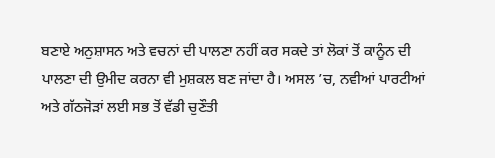ਬਣਾਏ ਅਨੁਸ਼ਾਸਨ ਅਤੇ ਵਚਨਾਂ ਦੀ ਪਾਲਣਾ ਨਹੀਂ ਕਰ ਸਕਦੇ ਤਾਂ ਲੋਕਾਂ ਤੋਂ ਕਾਨੂੰਨ ਦੀ ਪਾਲਣਾ ਦੀ ਉਮੀਦ ਕਰਨਾ ਵੀ ਮੁਸ਼ਕਲ ਬਣ ਜਾਂਦਾ ਹੈ। ਅਸਲ ’ਚ, ਨਵੀਆਂ ਪਾਰਟੀਆਂ ਅਤੇ ਗੱਠਜੋੜਾਂ ਲਈ ਸਭ ਤੋਂ ਵੱਡੀ ਚੁਣੌਤੀ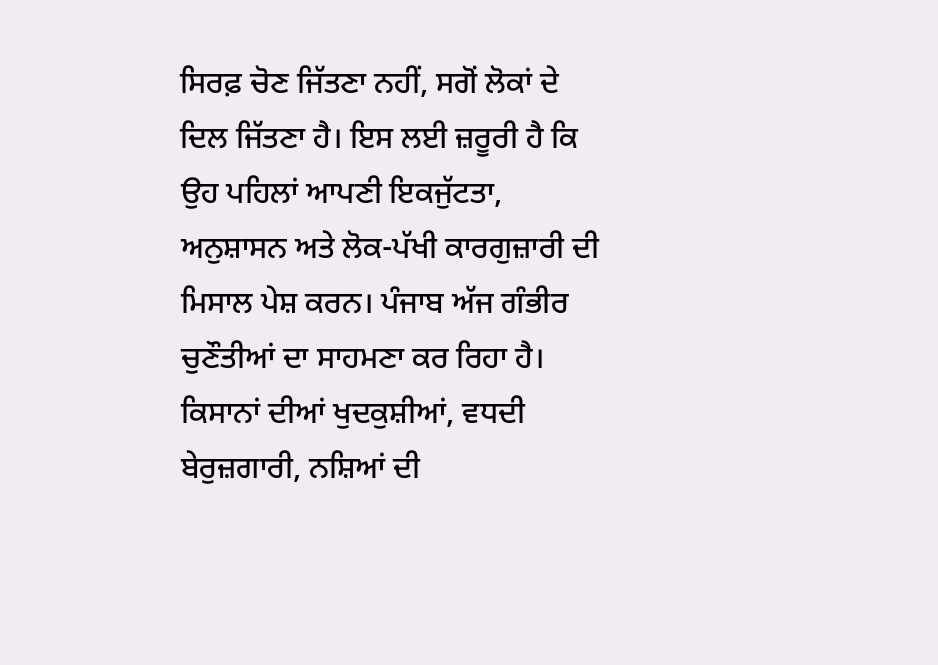ਸਿਰਫ਼ ਚੋਣ ਜਿੱਤਣਾ ਨਹੀਂ, ਸਗੋਂ ਲੋਕਾਂ ਦੇ ਦਿਲ ਜਿੱਤਣਾ ਹੈ। ਇਸ ਲਈ ਜ਼ਰੂਰੀ ਹੈ ਕਿ ਉਹ ਪਹਿਲਾਂ ਆਪਣੀ ਇਕਜੁੱਟਤਾ, ਅਨੁਸ਼ਾਸਨ ਅਤੇ ਲੋਕ-ਪੱਖੀ ਕਾਰਗੁਜ਼ਾਰੀ ਦੀ ਮਿਸਾਲ ਪੇਸ਼ ਕਰਨ। ਪੰਜਾਬ ਅੱਜ ਗੰਭੀਰ ਚੁਣੌਤੀਆਂ ਦਾ ਸਾਹਮਣਾ ਕਰ ਰਿਹਾ ਹੈ। ਕਿਸਾਨਾਂ ਦੀਆਂ ਖੁਦਕੁਸ਼ੀਆਂ, ਵਧਦੀ ਬੇਰੁਜ਼ਗਾਰੀ, ਨਸ਼ਿਆਂ ਦੀ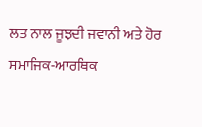ਲਤ ਨਾਲ ਜੂਝਦੀ ਜਵਾਨੀ ਅਤੇ ਹੋਰ ਸਮਾਜਿਕ-ਆਰਥਿਕ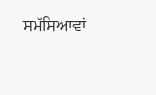ਸਮੱਸਿਆਵਾਂ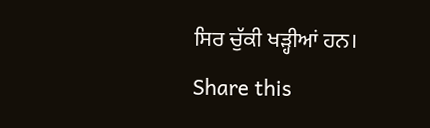ਸਿਰ ਚੁੱਕੀ ਖੜ੍ਹੀਆਂ ਹਨ।
Share this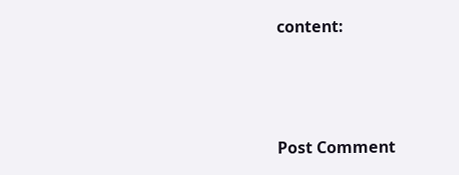content:



Post Comment